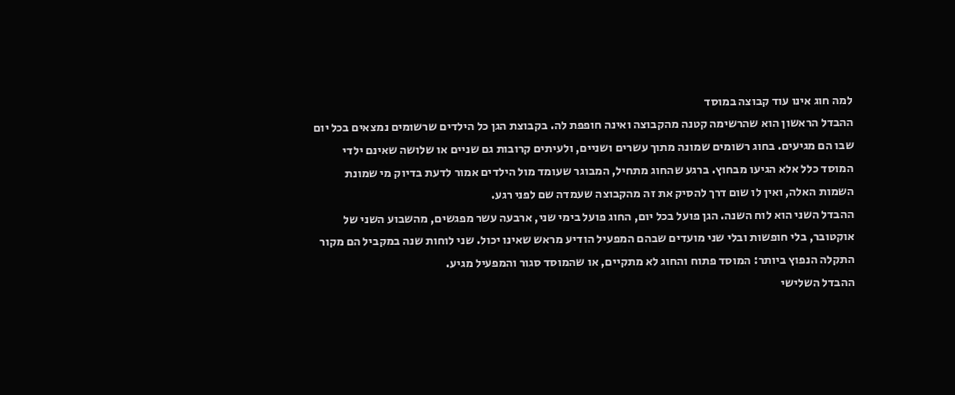למה חוג אינו עוד קבוצה במוסד
ההבדל הראשון הוא שהרשימה קטנה מהקבוצה ואינה חופפת לה. בקבוצת הגן כל הילדים שרשומים נמצאים בכל יום שבו הם מגיעים. בחוג רשומים שמונה מתוך עשרים ושניים, ולעיתים קרובות גם שניים או שלושה שאינם ילדי המוסד כלל אלא הגיעו מבחוץ. ברגע שהחוג מתחיל, המבוגר שעומד מול הילדים אמור לדעת בדיוק מי שמונת השמות האלה, ואין לו שום דרך להסיק את זה מהקבוצה שעמדה שם לפני רגע.
ההבדל השני הוא לוח השנה. הגן פועל בכל יום, החוג פועל בימי שני, ארבעה עשר מפגשים, מהשבוע השני של אוקטובר, בלי חופשות ובלי שני מועדים שבהם המפעיל הודיע מראש שאינו יכול. שני לוחות שנה במקביל הם מקור התקלה הנפוץ ביותר: המוסד פתוח והחוג לא מתקיים, או שהמוסד סגור והמפעיל מגיע.
ההבדל השלישי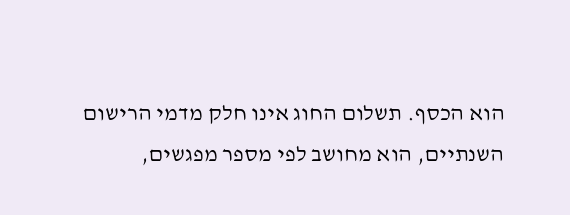הוא הכסף. תשלום החוג אינו חלק מדמי הרישום השנתיים, הוא מחושב לפי מספר מפגשים,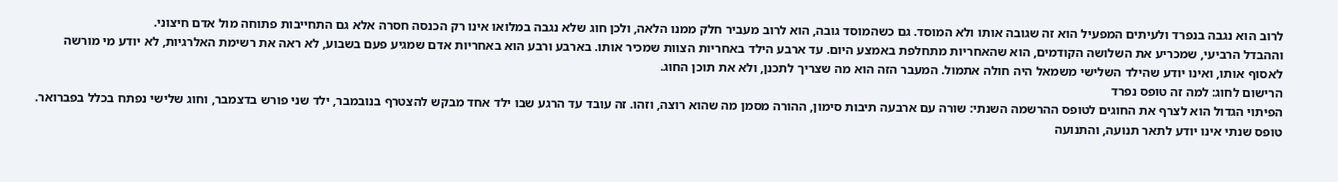לרוב הוא נגבה בנפרד ולעיתים המפעיל הוא זה שגובה אותו ולא המוסד. גם כשהמוסד גובה, הוא לרוב מעביר חלק ממנו הלאה, ולכן חוג שלא נגבה במלואו אינו רק הכנסה חסרה אלא גם התחייבות פתוחה מול אדם חיצוני.
וההבדל הרביעי, שמכריע את השלושה הקודמים, הוא שהאחריות מתחלפת באמצע היום. עד ארבע הילד באחריות הצוות שמכיר אותו. בארבע ורבע הוא באחריות אדם שמגיע פעם בשבוע, לא ראה את רשימת האלרגיות, לא יודע מי מורשה לאסוף אותו, ואינו יודע שהילד השלישי משמאל היה חולה אתמול. המעבר הזה הוא מה שצריך לתכנן, ולא את תוכן החוג.
הרישום לחוג: למה זה טופס נפרד
הפיתוי הגדול הוא לצרף את החוגים לטופס ההרשמה השנתי: שורה עם ארבעה תיבות סימון, ההורה מסמן מה שהוא רוצה, וזהו. זה עובד עד הרגע שבו ילד אחד מבקש להצטרף בנובמבר, ילד שני פורש בדצמבר, וחוג שלישי נפתח בכלל בפברואר. טופס שנתי אינו יודע לתאר תנועה, והתנועה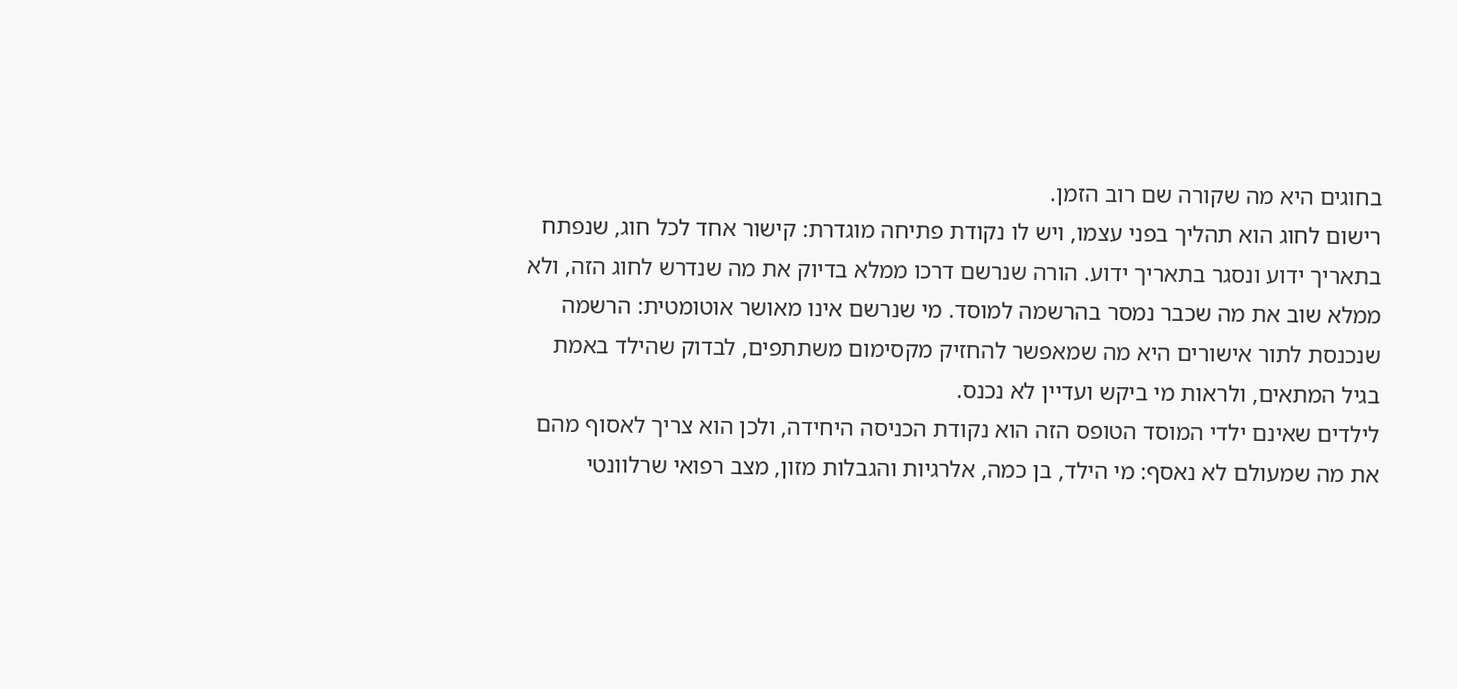בחוגים היא מה שקורה שם רוב הזמן.
רישום לחוג הוא תהליך בפני עצמו, ויש לו נקודת פתיחה מוגדרת: קישור אחד לכל חוג, שנפתח בתאריך ידוע ונסגר בתאריך ידוע. הורה שנרשם דרכו ממלא בדיוק את מה שנדרש לחוג הזה, ולא ממלא שוב את מה שכבר נמסר בהרשמה למוסד. מי שנרשם אינו מאושר אוטומטית: הרשמה שנכנסת לתור אישורים היא מה שמאפשר להחזיק מקסימום משתתפים, לבדוק שהילד באמת בגיל המתאים, ולראות מי ביקש ועדיין לא נכנס.
לילדים שאינם ילדי המוסד הטופס הזה הוא נקודת הכניסה היחידה, ולכן הוא צריך לאסוף מהם את מה שמעולם לא נאסף: מי הילד, בן כמה, אלרגיות והגבלות מזון, מצב רפואי שרלוונטי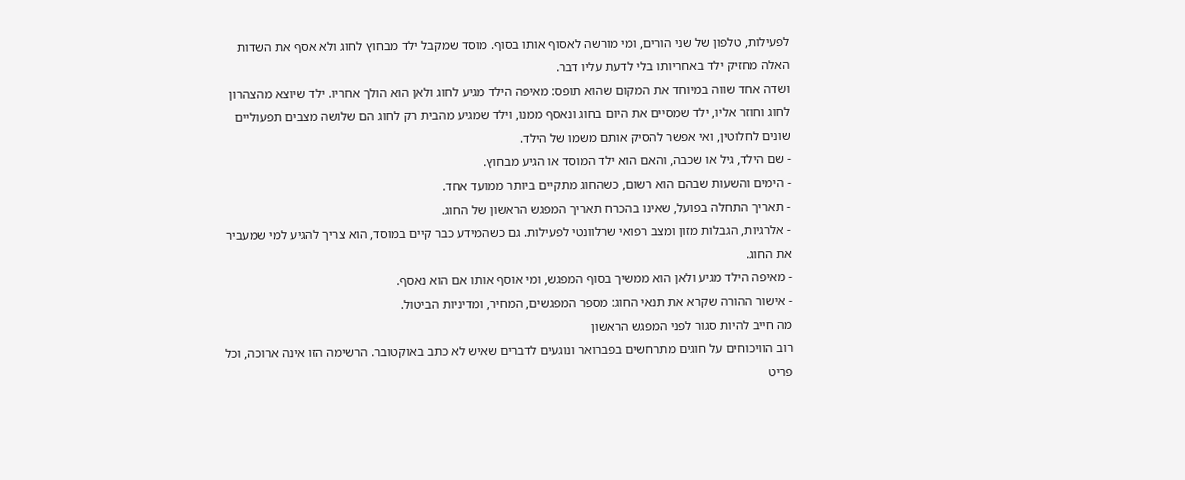לפעילות, טלפון של שני הורים, ומי מורשה לאסוף אותו בסוף. מוסד שמקבל ילד מבחוץ לחוג ולא אסף את השדות האלה מחזיק ילד באחריותו בלי לדעת עליו דבר.
ושדה אחד שווה במיוחד את המקום שהוא תופס: מאיפה הילד מגיע לחוג ולאן הוא הולך אחריו. ילד שיוצא מהצהרון לחוג וחוזר אליו, ילד שמסיים את היום בחוג ונאסף ממנו, וילד שמגיע מהבית רק לחוג הם שלושה מצבים תפעוליים שונים לחלוטין, ואי אפשר להסיק אותם משמו של הילד.
- שם הילד, גיל או שכבה, והאם הוא ילד המוסד או הגיע מבחוץ.
- הימים והשעות שבהם הוא רשום, כשהחוג מתקיים ביותר ממועד אחד.
- תאריך התחלה בפועל, שאינו בהכרח תאריך המפגש הראשון של החוג.
- אלרגיות, הגבלות מזון ומצב רפואי שרלוונטי לפעילות. גם כשהמידע כבר קיים במוסד, הוא צריך להגיע למי שמעביר את החוג.
- מאיפה הילד מגיע ולאן הוא ממשיך בסוף המפגש, ומי אוסף אותו אם הוא נאסף.
- אישור ההורה שקרא את תנאי החוג: מספר המפגשים, המחיר, ומדיניות הביטול.
מה חייב להיות סגור לפני המפגש הראשון
רוב הוויכוחים על חוגים מתרחשים בפברואר ונוגעים לדברים שאיש לא כתב באוקטובר. הרשימה הזו אינה ארוכה, וכל פריט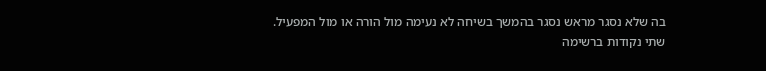בה שלא נסגר מראש נסגר בהמשך בשיחה לא נעימה מול הורה או מול המפעיל.
שתי נקודות ברשימה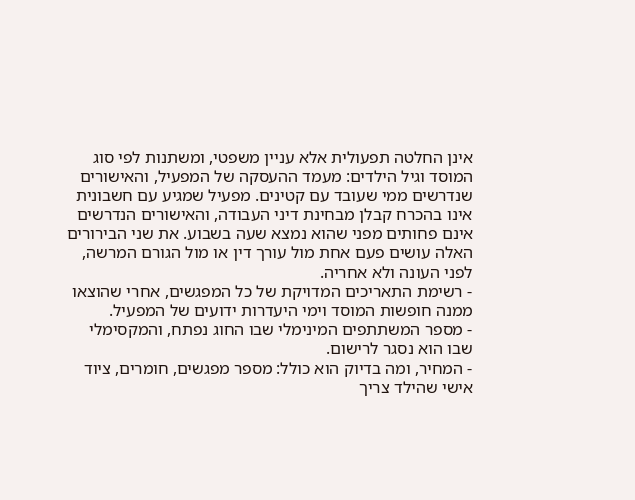אינן החלטה תפעולית אלא עניין משפטי, ומשתנות לפי סוג המוסד וגיל הילדים: מעמד ההעסקה של המפעיל, והאישורים שנדרשים ממי שעובד עם קטינים. מפעיל שמגיע עם חשבונית אינו בהכרח קבלן מבחינת דיני העבודה, והאישורים הנדרשים אינם פחותים מפני שהוא נמצא שעה בשבוע. את שני הבירורים האלה עושים פעם אחת מול עורך דין או מול הגורם המרשה, לפני העונה ולא אחריה.
- רשימת התאריכים המדויקת של כל המפגשים, אחרי שהוצאו ממנה חופשות המוסד וימי היעדרות ידועים של המפעיל.
- מספר המשתתפים המינימלי שבו החוג נפתח, והמקסימלי שבו הוא נסגר לרישום.
- המחיר, ומה בדיוק הוא כולל: מספר מפגשים, חומרים, ציוד אישי שהילד צריך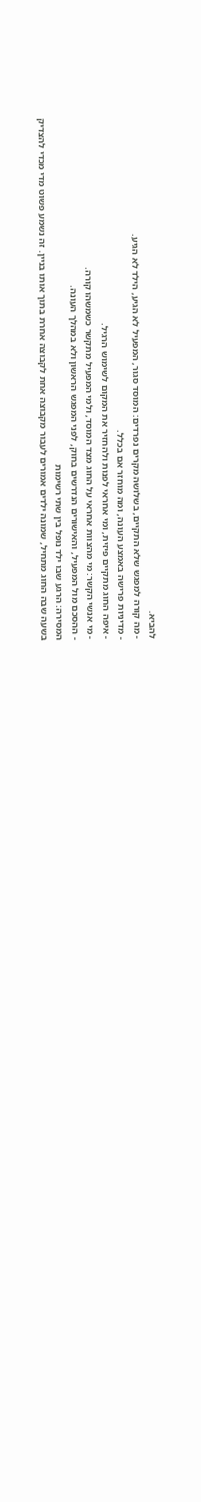להביא.
- מה קורה למפגש שלא התקיים, בשלושה מקרים נפרדים: המוסד סגור, המפעיל לא הגיע, הילד לא הגיע.
- מדיניות פרישה באמצע העונה, ומה מוחזר אם בכלל.
- איפה החוג מתקיים פיזית, ומי אחראי לפנות ולהחזיר את המקום לשימוש הרגיל.
- מי אנשי הקשר: מי מהצוות אחראי על החוג מצד המוסד, ולמי המפעיל מתקשר כשמשהו קורה.
- ההסכם מול המפעיל, והאישורים הנדרשים בחוק, לפני המפגש הראשון ולא במהלך העונה.
המסירה: הרגע שבו ילד נופל בין שתי רשימות
בשעה שבה החוג מתחיל, שמונה ילדים אמורים לעבור מקבוצה אחת לקבוצה אחרת בתוך אותו בניין. זה נשמע פשוט מדי מכדי להצדיק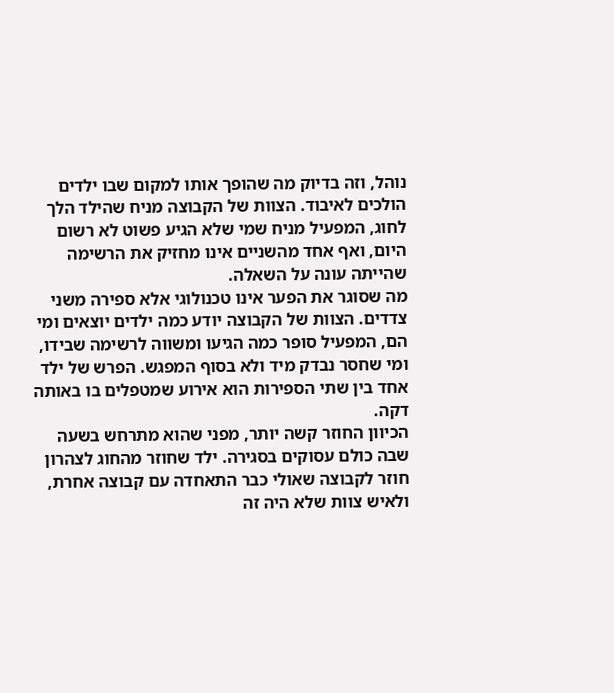נוהל, וזה בדיוק מה שהופך אותו למקום שבו ילדים הולכים לאיבוד. הצוות של הקבוצה מניח שהילד הלך לחוג, המפעיל מניח שמי שלא הגיע פשוט לא רשום היום, ואף אחד מהשניים אינו מחזיק את הרשימה שהייתה עונה על השאלה.
מה שסוגר את הפער אינו טכנולוגי אלא ספירה משני צדדים. הצוות של הקבוצה יודע כמה ילדים יוצאים ומי הם, המפעיל סופר כמה הגיעו ומשווה לרשימה שבידו, ומי שחסר נבדק מיד ולא בסוף המפגש. הפרש של ילד אחד בין שתי הספירות הוא אירוע שמטפלים בו באותה דקה.
הכיוון החוזר קשה יותר, מפני שהוא מתרחש בשעה שבה כולם עסוקים בסגירה. ילד שחוזר מהחוג לצהרון חוזר לקבוצה שאולי כבר התאחדה עם קבוצה אחרת, ולאיש צוות שלא היה זה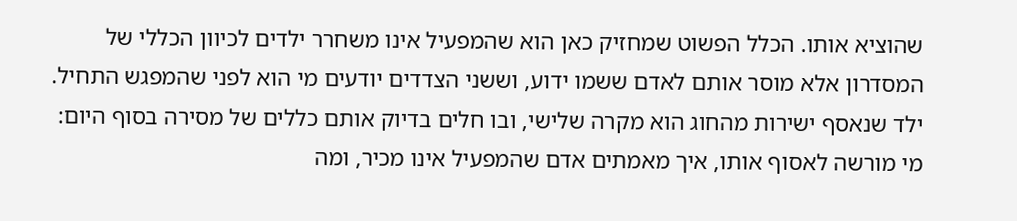שהוציא אותו. הכלל הפשוט שמחזיק כאן הוא שהמפעיל אינו משחרר ילדים לכיוון הכללי של המסדרון אלא מוסר אותם לאדם ששמו ידוע, וששני הצדדים יודעים מי הוא לפני שהמפגש התחיל.
ילד שנאסף ישירות מהחוג הוא מקרה שלישי, ובו חלים בדיוק אותם כללים של מסירה בסוף היום: מי מורשה לאסוף אותו, איך מאמתים אדם שהמפעיל אינו מכיר, ומה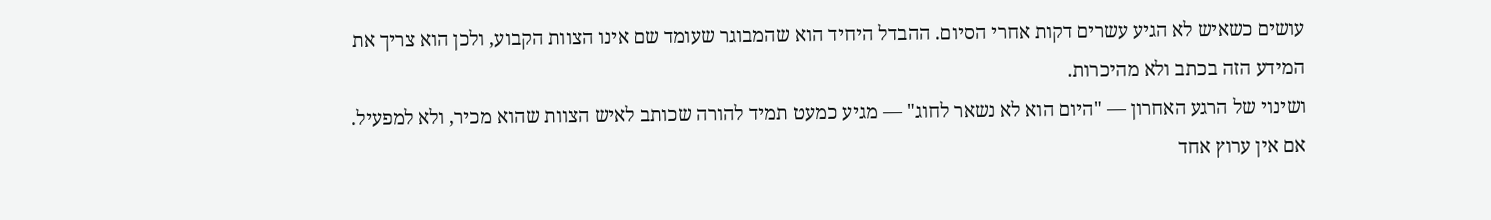עושים כשאיש לא הגיע עשרים דקות אחרי הסיום. ההבדל היחיד הוא שהמבוגר שעומד שם אינו הצוות הקבוע, ולכן הוא צריך את המידע הזה בכתב ולא מהיכרות.
ושינוי של הרגע האחרון — "היום הוא לא נשאר לחוג" — מגיע כמעט תמיד להורה שכותב לאיש הצוות שהוא מכיר, ולא למפעיל. אם אין ערוץ אחד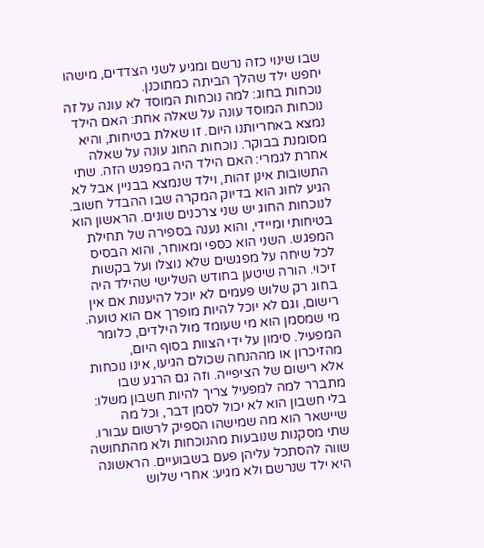שבו שינוי כזה נרשם ומגיע לשני הצדדים, מישהו יחפש ילד שהלך הביתה כמתוכנן.
נוכחות בחוג: למה נוכחות המוסד לא עונה על זה
נוכחות המוסד עונה על שאלה אחת: האם הילד נמצא באחריותנו היום. זו שאלת בטיחות, והיא מסומנת בבוקר. נוכחות החוג עונה על שאלה אחרת לגמרי: האם הילד היה במפגש הזה. שתי התשובות אינן זהות, וילד שנמצא בבניין אבל לא הגיע לחוג הוא בדיוק המקרה שבו ההבדל חשוב.
לנוכחות החוג יש שני צרכנים שונים. הראשון הוא בטיחותי ומיידי, והוא נענה בספירה של תחילת המפגש. השני הוא כספי ומאוחר, והוא הבסיס לכל שיחה על מפגשים שלא נוצלו ועל בקשות זיכוי. הורה שיטען בחודש השלישי שהילד היה בחוג רק שלוש פעמים לא יוכל להיענות אם אין רישום, וגם לא יוכל להיות מופרך אם הוא טועה.
מי שמסמן הוא מי שעומד מול הילדים, כלומר המפעיל. סימון על ידי הצוות בסוף היום, מהזיכרון או מההנחה שכולם הגיעו, אינו נוכחות אלא רישום של הציפייה. וזה גם הרגע שבו מתברר למה למפעיל צריך להיות חשבון משלו: בלי חשבון הוא לא יכול לסמן דבר, וכל מה שיישאר הוא מה שמישהו הספיק לרשום עבורו.
שתי מסקנות שנובעות מהנוכחות ולא מהתחושה שווה להסתכל עליהן פעם בשבועיים. הראשונה היא ילד שנרשם ולא מגיע: אחרי שלוש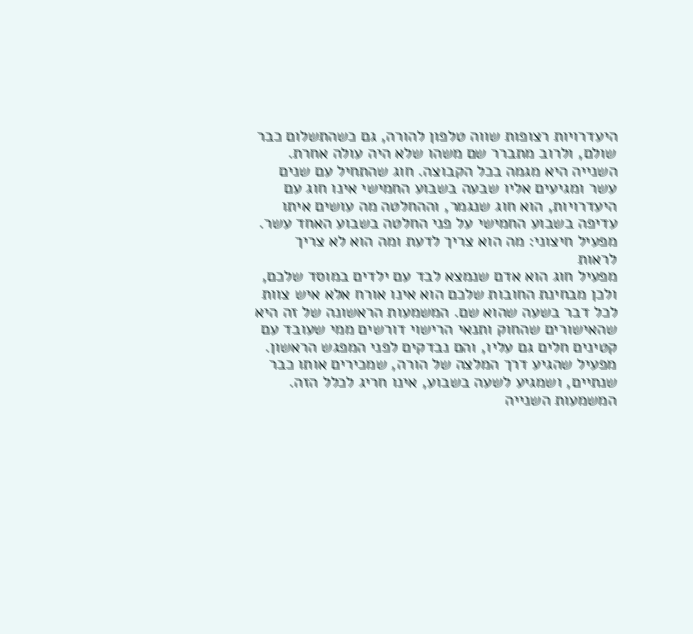היעדרויות רצופות שווה טלפון להורה, גם כשהתשלום כבר שולם, ולרוב מתברר שם משהו שלא היה עולה אחרת. השנייה היא מגמה בכל הקבוצה. חוג שהתחיל עם שנים עשר ומגיעים אליו שבעה בשבוע החמישי אינו חוג עם היעדרויות, הוא חוג שנגמר, וההחלטה מה עושים איתו עדיפה בשבוע החמישי על פני החלטה בשבוע האחד עשר.
מפעיל חיצוני: מה הוא צריך לדעת ומה הוא לא צריך לראות
מפעיל חוג הוא אדם שנמצא לבד עם ילדים במוסד שלכם, ולכן מבחינת החובות שלכם הוא אינו אורח אלא איש צוות לכל דבר בשעה שהוא שם. המשמעות הראשונה של זה היא שהאישורים שהחוק ותנאי הרישוי דורשים ממי שעובד עם קטינים חלים גם עליו, והם נבדקים לפני המפגש הראשון. מפעיל שהגיע דרך המלצה של הורה, שמכירים אותו כבר שנתיים, ושמגיע לשעה בשבוע, אינו חריג לכלל הזה.
המשמעות השנייה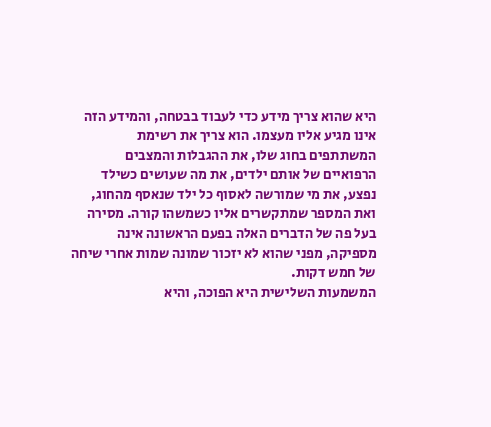היא שהוא צריך מידע כדי לעבוד בבטחה, והמידע הזה אינו מגיע אליו מעצמו. הוא צריך את רשימת המשתתפים בחוג שלו, את ההגבלות והמצבים הרפואיים של אותם ילדים, את מה שעושים כשילד נפצע, את מי שמורשה לאסוף כל ילד שנאסף מהחוג, ואת המספר שמתקשרים אליו כשמשהו קורה. מסירה בעל פה של הדברים האלה בפעם הראשונה אינה מספיקה, מפני שהוא לא יזכור שמונה שמות אחרי שיחה של חמש דקות.
המשמעות השלישית היא הפוכה, והיא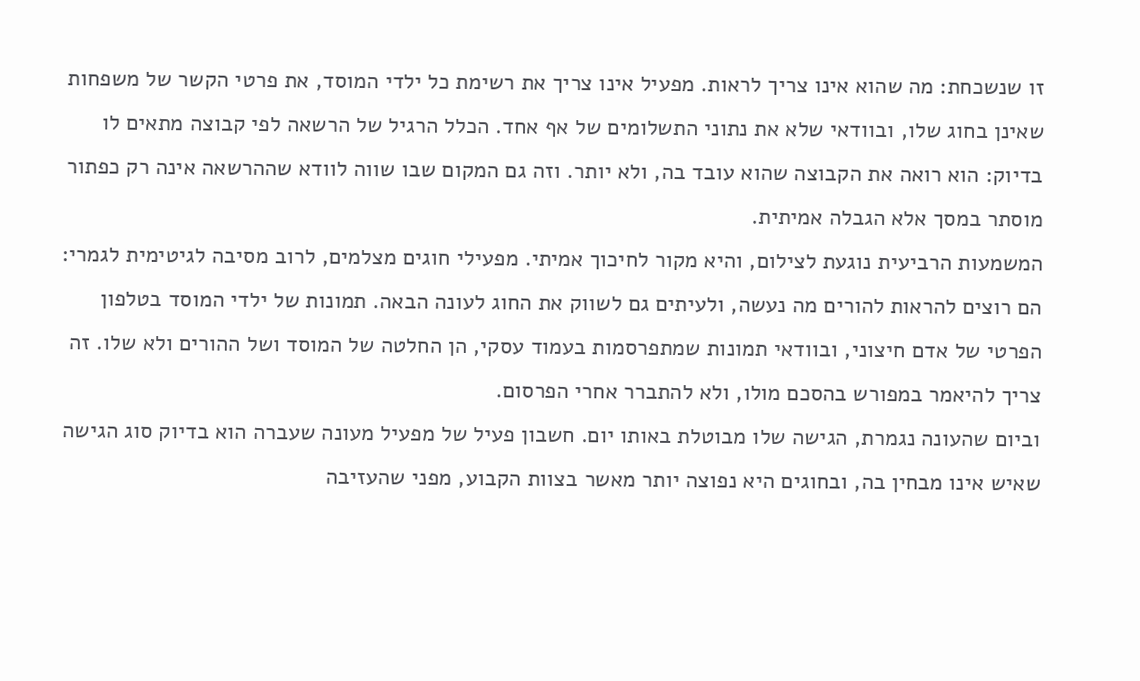זו שנשכחת: מה שהוא אינו צריך לראות. מפעיל אינו צריך את רשימת כל ילדי המוסד, את פרטי הקשר של משפחות שאינן בחוג שלו, ובוודאי שלא את נתוני התשלומים של אף אחד. הכלל הרגיל של הרשאה לפי קבוצה מתאים לו בדיוק: הוא רואה את הקבוצה שהוא עובד בה, ולא יותר. וזה גם המקום שבו שווה לוודא שההרשאה אינה רק כפתור מוסתר במסך אלא הגבלה אמיתית.
המשמעות הרביעית נוגעת לצילום, והיא מקור לחיכוך אמיתי. מפעילי חוגים מצלמים, לרוב מסיבה לגיטימית לגמרי: הם רוצים להראות להורים מה נעשה, ולעיתים גם לשווק את החוג לעונה הבאה. תמונות של ילדי המוסד בטלפון הפרטי של אדם חיצוני, ובוודאי תמונות שמתפרסמות בעמוד עסקי, הן החלטה של המוסד ושל ההורים ולא שלו. זה צריך להיאמר במפורש בהסכם מולו, ולא להתברר אחרי הפרסום.
וביום שהעונה נגמרת, הגישה שלו מבוטלת באותו יום. חשבון פעיל של מפעיל מעונה שעברה הוא בדיוק סוג הגישה שאיש אינו מבחין בה, ובחוגים היא נפוצה יותר מאשר בצוות הקבוע, מפני שהעזיבה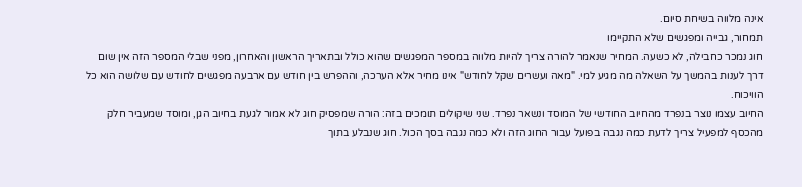אינה מלווה בשיחת סיום.
תמחור, גבייה ומפגשים שלא התקיימו
חוג נמכר כחבילה, לא כשעה. המחיר שנאמר להורה צריך להיות מלווה במספר המפגשים שהוא כולל ובתאריך הראשון והאחרון, מפני שבלי המספר הזה אין שום דרך לענות בהמשך על השאלה מה מגיע למי. "מאה ועשרים שקל לחודש" אינו מחיר אלא הערכה, וההפרש בין חודש עם ארבעה מפגשים לחודש עם שלושה הוא כל הוויכוח.
החיוב עצמו נוצר בנפרד מהחיוב החודשי של המוסד ונשאר נפרד. שני שיקולים תומכים בזה: הורה שמפסיק חוג לא אמור לגעת בחיוב הגן, ומוסד שמעביר חלק מהכסף למפעיל צריך לדעת כמה נגבה בפועל עבור החוג הזה ולא כמה נגבה בסך הכול. חוג שנבלע בתוך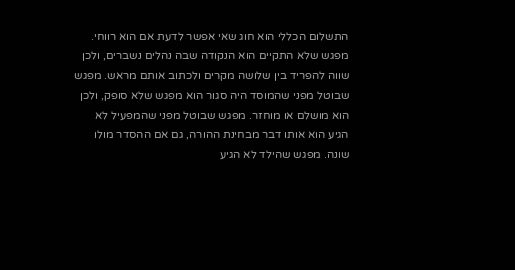התשלום הכללי הוא חוג שאי אפשר לדעת אם הוא רווחי.
מפגש שלא התקיים הוא הנקודה שבה נהלים נשברים, ולכן שווה להפריד בין שלושה מקרים ולכתוב אותם מראש. מפגש שבוטל מפני שהמוסד היה סגור הוא מפגש שלא סופק, ולכן הוא מושלם או מוחזר. מפגש שבוטל מפני שהמפעיל לא הגיע הוא אותו דבר מבחינת ההורה, גם אם ההסדר מולו שונה. מפגש שהילד לא הגיע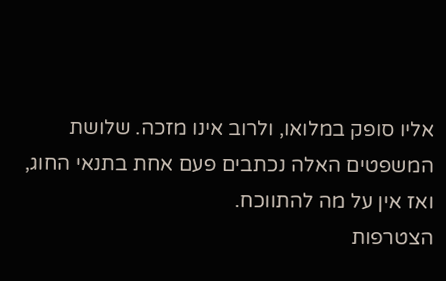אליו סופק במלואו, ולרוב אינו מזכה. שלושת המשפטים האלה נכתבים פעם אחת בתנאי החוג, ואז אין על מה להתווכח.
הצטרפות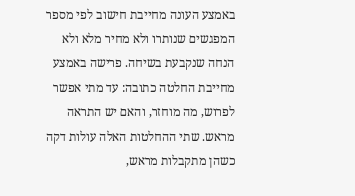באמצע העונה מחייבת חישוב לפי מספר המפגשים שנותרו ולא מחיר מלא ולא הנחה שנקבעת בשיחה. פרישה באמצע מחייבת החלטה כתובה: עד מתי אפשר לפרוש, מה מוחזר, והאם יש התראה מראש. שתי ההחלטות האלה עולות דקה כשהן מתקבלות מראש,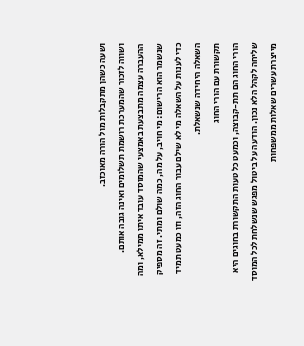ושעה כשהן מתקבלות מול הורה מאוכזב.
ושווה לזכור שהמערכת רושמת תשלומים ואינה גובה אותם. ההעברה עצמה מתבצעת באמצעי שהמוסד עובד איתו ממילא, ומה שנשמר הוא הרישום: מי חויב, על מה, כמה שולם ומתי. זה מספיק כדי לענות על השאלה מי לא שילם עבור החוג הזה, וזו כמעט תמיד השאלה היחידה שנשאלת.
תקשורת עם הורי החוג
הורי החוג הם תת-קבוצה, וכמעט כל טעות התקשורת בחוגים היא שליחה לקהל הלא נכון. הודעה על ביטול מפגש שנשלחת לכל המוסד מייצרת עשרים שאלות ממשפחות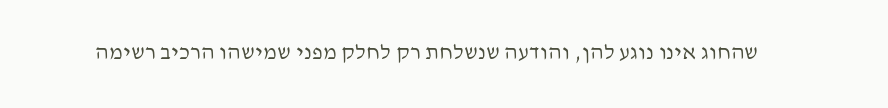שהחוג אינו נוגע להן, והודעה שנשלחת רק לחלק מפני שמישהו הרכיב רשימה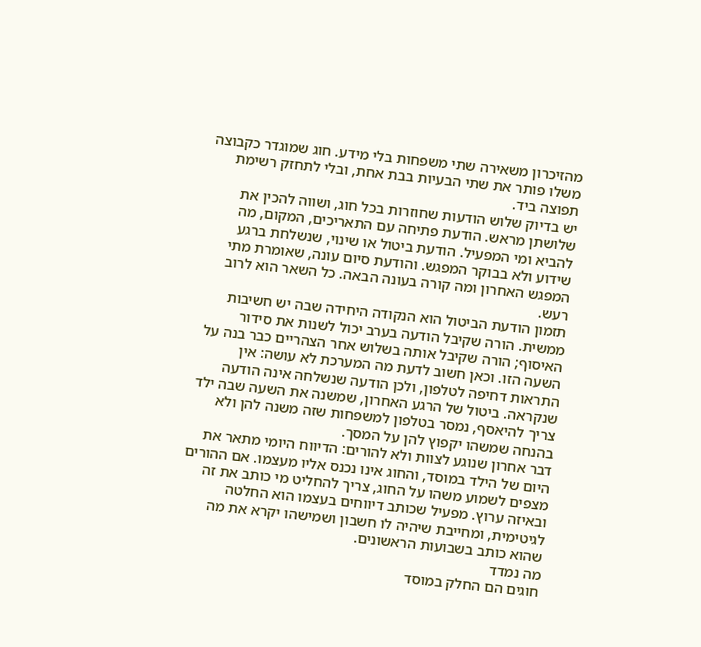מהזיכרון משאירה שתי משפחות בלי מידע. חוג שמוגדר כקבוצה משלו פותר את שתי הבעיות בבת אחת, ובלי לתחזק רשימת תפוצה ביד.
יש בדיוק שלוש הודעות שחוזרות בכל חוג, ושווה להכין את שלושתן מראש. הודעת פתיחה עם התאריכים, המקום, מה להביא ומי המפעיל. הודעת ביטול או שינוי, שנשלחת ברגע שידוע ולא בבוקר המפגש. והודעת סיום עונה, שאומרת מתי המפגש האחרון ומה קורה בעונה הבאה. כל השאר הוא לרוב רעש.
תזמון הודעת הביטול הוא הנקודה היחידה שבה יש חשיבות ממשית. הורה שקיבל הודעה בערב יכול לשנות את סידור האיסוף; הורה שקיבל אותה בשלוש אחר הצהריים כבר בנה על השעה הזו. וכאן חשוב לדעת מה המערכת לא עושה: אין התראות דחיפה לטלפון, ולכן הודעה שנשלחה אינה הודעה שנקראה. ביטול של הרגע האחרון, שמשנה את השעה שבה ילד צריך להיאסף, נמסר בטלפון למשפחות שזה משנה להן ולא בהנחה שמשהו יקפוץ להן על המסך.
דבר אחרון שנוגע לצוות ולא להורים: הדיווח היומי מתאר את היום של הילד במוסד, והחוג אינו נכנס אליו מעצמו. אם ההורים מצפים לשמוע משהו על החוג, צריך להחליט מי כותב את זה ובאיזה ערוץ. מפעיל שכותב דיווחים בעצמו הוא החלטה לגיטימית, ומחייבת שיהיה לו חשבון ושמישהו יקרא את מה שהוא כותב בשבועות הראשונים.
מה נמדד
חוגים הם החלק במוסד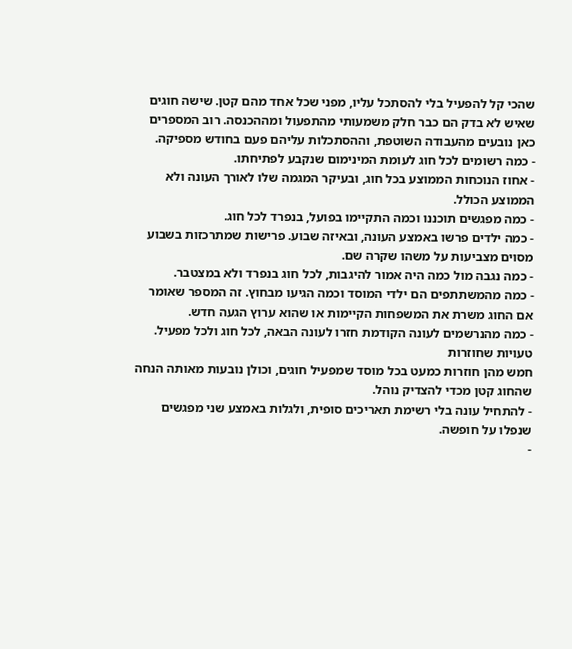שהכי קל להפעיל בלי להסתכל עליו, מפני שכל אחד מהם קטן. שישה חוגים שאיש לא בדק הם כבר חלק משמעותי מהתפעול ומההכנסה. רוב המספרים כאן נובעים מהעבודה השוטפת, וההסתכלות עליהם פעם בחודש מספיקה.
- כמה רשומים לכל חוג לעומת המינימום שנקבע לפתיחתו.
- אחוז הנוכחות הממוצע בכל חוג, ובעיקר המגמה שלו לאורך העונה ולא הממוצע הכולל.
- כמה מפגשים תוכננו וכמה התקיימו בפועל, בנפרד לכל חוג.
- כמה ילדים פרשו באמצע העונה, ובאיזה שבוע. פרישות שמתרכזות בשבוע מסוים מצביעות על משהו שקרה שם.
- כמה נגבה מול כמה היה אמור להיגבות, לכל חוג בנפרד ולא במצטבר.
- כמה מהמשתתפים הם ילדי המוסד וכמה הגיעו מבחוץ. זה המספר שאומר אם החוג משרת את המשפחות הקיימות או שהוא ערוץ הגעה חדש.
- כמה מהנרשמים לעונה הקודמת חזרו לעונה הבאה, לכל חוג ולכל מפעיל.
טעויות שחוזרות
חמש מהן חוזרות כמעט בכל מוסד שמפעיל חוגים, וכולן נובעות מאותה הנחה שהחוג קטן מכדי להצדיק נוהל.
- להתחיל עונה בלי רשימת תאריכים סופית, ולגלות באמצע שני מפגשים שנפלו על חופשה.
-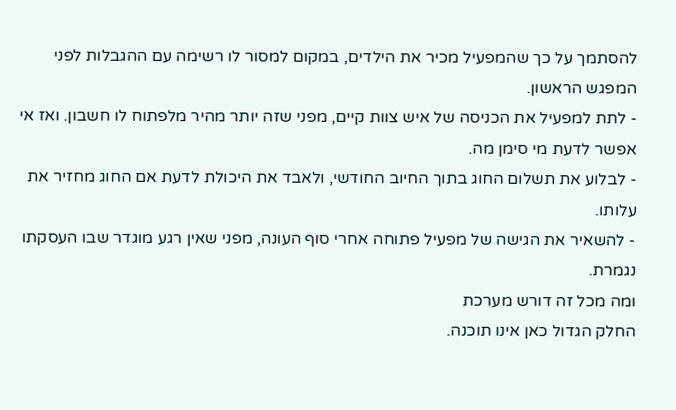להסתמך על כך שהמפעיל מכיר את הילדים, במקום למסור לו רשימה עם ההגבלות לפני המפגש הראשון.
- לתת למפעיל את הכניסה של איש צוות קיים, מפני שזה יותר מהיר מלפתוח לו חשבון. ואז אי אפשר לדעת מי סימן מה.
- לבלוע את תשלום החוג בתוך החיוב החודשי, ולאבד את היכולת לדעת אם החוג מחזיר את עלותו.
- להשאיר את הגישה של מפעיל פתוחה אחרי סוף העונה, מפני שאין רגע מוגדר שבו העסקתו נגמרת.
ומה מכל זה דורש מערכת
החלק הגדול כאן אינו תוכנה.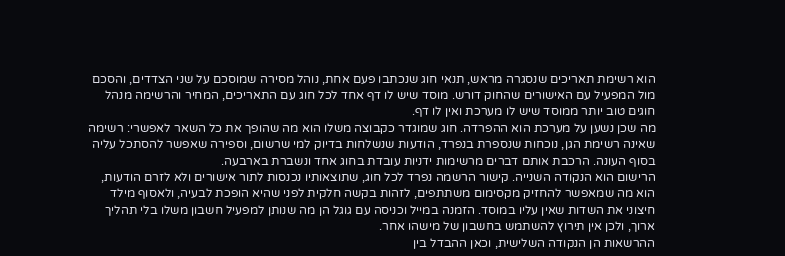הוא רשימת תאריכים שנסגרה מראש, תנאי חוג שנכתבו פעם אחת, נוהל מסירה שמוסכם על שני הצדדים, והסכם מול המפעיל עם האישורים שהחוק דורש. מוסד שיש לו דף אחד לכל חוג עם התאריכים, המחיר והרשימה מנהל חוגים טוב יותר ממוסד שיש לו מערכת ואין לו דף.
מה שכן נשען על מערכת הוא ההפרדה. חוג שמוגדר כקבוצה משלו הוא מה שהופך את כל השאר לאפשרי: רשימה שאינה רשימת הגן, נוכחות שנספרת בנפרד, הודעות שנשלחות בדיוק למי שרשום, וספירה שאפשר להסתכל עליה בסוף העונה. הרכבת אותם דברים מרשימות ידניות עובדת בחוג אחד ונשברת בארבעה.
הרישום הוא הנקודה השנייה. קישור הרשמה נפרד לכל חוג, שתוצאותיו נכנסות לתור אישורים ולא לזרם הודעות, הוא מה שמאפשר להחזיק מקסימום משתתפים, לזהות בקשה חלקית לפני שהיא הופכת לבעיה, ולאסוף מילד חיצוני את השדות שאין עליו במוסד. הזמנה במייל וכניסה עם גוגל הן מה שנותן למפעיל חשבון משלו בלי תהליך ארוך, ולכן אין תירוץ להשתמש בחשבון של מישהו אחר.
ההרשאות הן הנקודה השלישית, וכאן ההבדל בין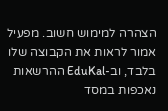הצהרה למימוש חשוב. מפעיל אמור לראות את הקבוצה שלו בלבד, וב-EduKal ההרשאות נאכפות במסד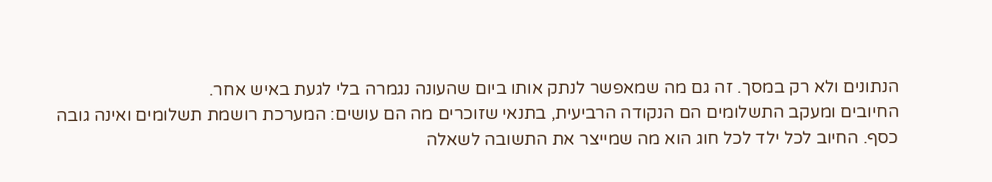הנתונים ולא רק במסך. זה גם מה שמאפשר לנתק אותו ביום שהעונה נגמרה בלי לגעת באיש אחר.
החיובים ומעקב התשלומים הם הנקודה הרביעית, בתנאי שזוכרים מה הם עושים: המערכת רושמת תשלומים ואינה גובה כסף. החיוב לכל ילד לכל חוג הוא מה שמייצר את התשובה לשאלה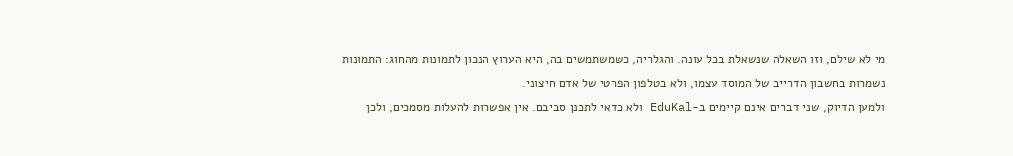מי לא שילם, וזו השאלה שנשאלת בכל עונה. והגלריה, כשמשתמשים בה, היא הערוץ הנכון לתמונות מהחוג: התמונות נשמרות בחשבון הדרייב של המוסד עצמו, ולא בטלפון הפרטי של אדם חיצוני.
ולמען הדיוק, שני דברים אינם קיימים ב-EduKal ולא כדאי לתכנן סביבם. אין אפשרות להעלות מסמכים, ולכן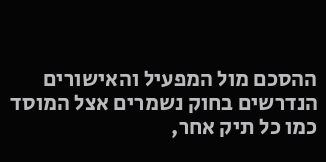ההסכם מול המפעיל והאישורים הנדרשים בחוק נשמרים אצל המוסד כמו כל תיק אחר,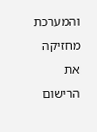והמערכת מחזיקה את הרישום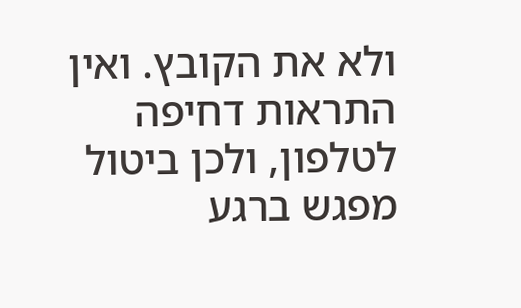ולא את הקובץ. ואין התראות דחיפה לטלפון, ולכן ביטול מפגש ברגע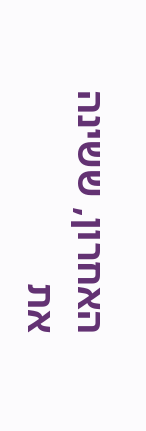האחרון, ששינה את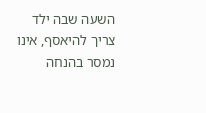השעה שבה ילד צריך להיאסף, אינו נמסר בהנחה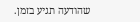שהודעה תגיע בזמן.